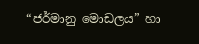“ජර්මානු මොඩලය” හා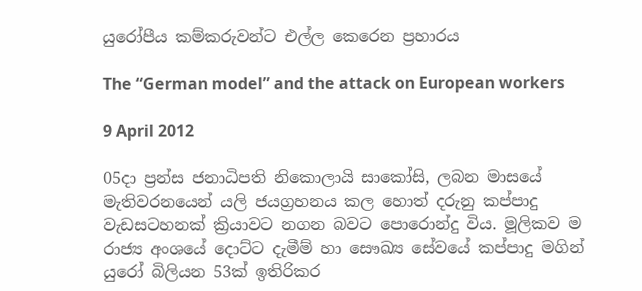යුරෝපීය කම්කරුවන්ට එල්ල කෙරෙන ප්‍රහාරය

The “German model” and the attack on European workers

9 April 2012

05දා ප්‍රන්ස ජනාධිපති නිකොලායි සාකෝසි, ලබන මාසයේ මැතිවරනයෙන් යලි ජයග්‍රහනය කල හොත් දරුනු කප්පාදු වැඩසටහනක් ක්‍රියාවට නගන බවට පොරොන්දු විය. මූලිකව ම රාජ්‍ය අංශයේ දොට්ට දැමීම් හා සෞඛ්‍ය සේවයේ කප්පාදු මගින් යුරෝ බිලියන 53ක් ඉතිරිකර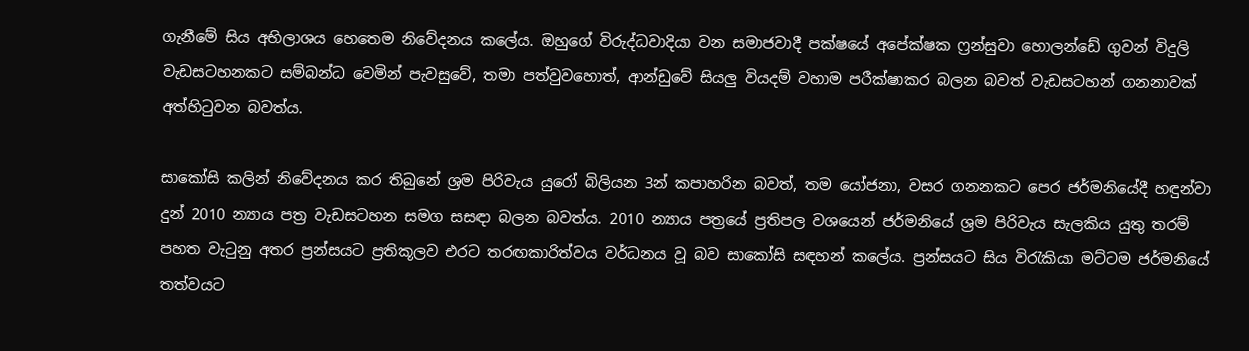ගැනීමේ සිය අභිලාශය හෙතෙම නිවේදනය කලේය. ඔහුගේ විරුද්ධවාදියා වන සමාජවාදී පක්ෂයේ අපේක්ෂක ෆ්‍රන්සුවා හොලන්ඩේ ගුවන් විදුලි වැඩසටහනකට සම්බන්ධ වෙමින් පැවසුවේ, තමා පත්වුවහොත්, ආන්ඩුවේ සියලු වියදම් වහාම පරීක්ෂාකර බලන බවත් වැඩසටහන් ගනනාවක් අත්හිටුවන බවත්ය.

සාකෝසි කලින් නිවේදනය කර තිබුනේ ශ්‍රම පිරිවැය යුරෝ බිලියන 3න් කපාහරින බවත්, තම යෝජනා, වසර ගනනකට පෙර ජර්මනියේදී හඳුන්වා දුන් 2010 න්‍යාය පත්‍ර වැඩසටහන සමග සසඳා බලන බවත්ය. 2010 න්‍යාය පත්‍රයේ ප්‍රතිපල වශයෙන් ජර්මනියේ ශ්‍රම පිරිවැය සැලකිය යුතු තරම් පහත වැටුනු අතර ප්‍රන්සයට ප්‍රතිකූලව එරට තරඟකාරිත්වය වර්ධනය වූ බව සාකෝසි සඳහන් කලේය. ප්‍රන්සයට සිය විරැකියා මට්ටම ජර්මනියේ තත්වයට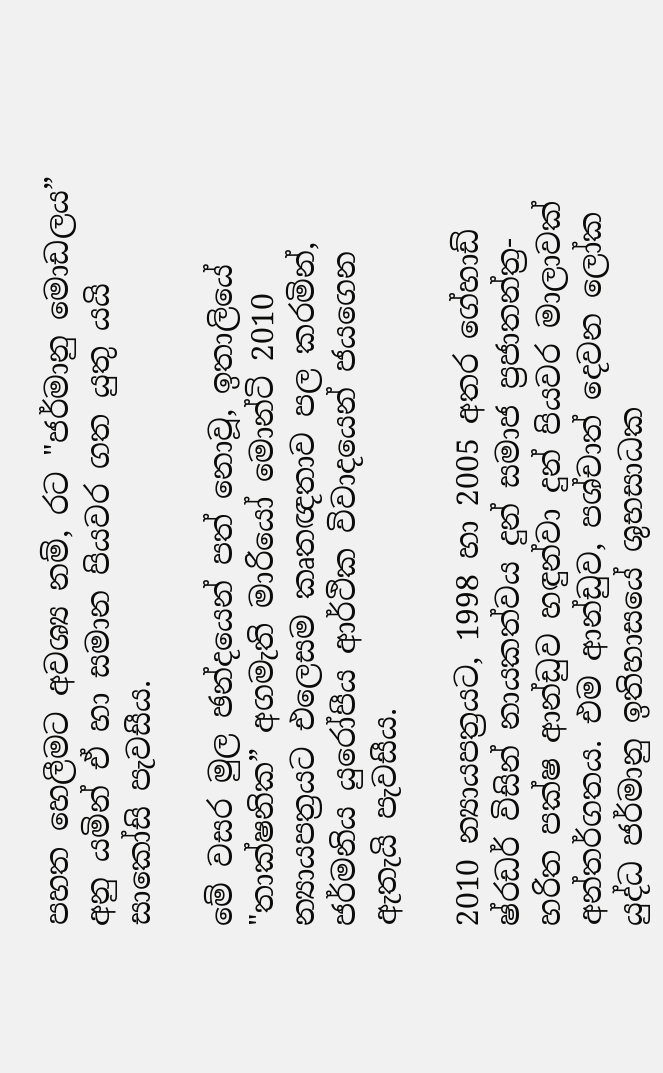පහත හෙලීමට අවශ්‍ය නම්, රට "ජර්මානු මොඩලය” අනු යමින් ඒ හා සමාන පියවර ගත යුතු යයි සාකෝසි පැවසීය.

මේ වසර මුල ඡන්දයෙන් පත් නොවූ, ඉතාලියේ "තාක්ෂනික” අගමැති මාරියෝ මොන්ටි 2010 න්‍යායපත්‍රයට එලෙසම කෘතඥතාව පල කරමින්, ජර්මනිය යුරෝපීය ආර්ථික විවාදයෙන් ජයගෙන ඇතැයි පැවසීය.

2010 න්‍යායපත්‍රයට, 1998 හා 2005 අතර ගේහාඩ් ෂ්රඩර් විසින් නායකත්වය දුන් සමාජ ප්‍රජාතන්ත්‍ර-හරිත පක්ෂ ආන්ඩුව හඳුන්වා දුන් පියවර මාලාවක් අන්තර්ගතය. එම ආන්ඩුව, පශ්චාත් දෙවන ලෝක යුද්ධ ජර්මානු ඉතිහාසයේ ශුභසාධක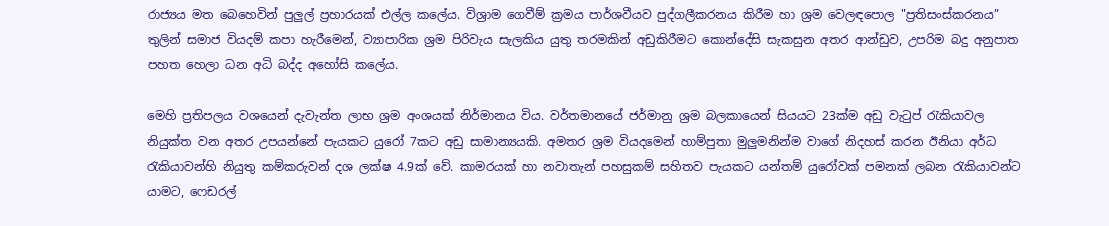රාජ්‍යය මත බෙහෙවින් පුලුල් ප්‍රහාරයක් එල්ල කලේය. විශ්‍රාම ගෙවීම් ක්‍රමය පාර්ශවීයව පුද්ගලීකරනය කිරීම හා ශ්‍රම වෙලඳපොල "ප්‍රතිසංස්කරනය” තුලින් සමාජ වියදම් කපා හැරීමෙන්, ව්‍යාපාරික ශ්‍රම පිරිවැය සැලකිය යුතු තරමකින් අඩුකිරීමට කොන්දේසි සැකසුන අතර ආන්ඩුව, උපරිම බදු අනුපාත පහත හෙලා ධන අධි බද්ද අහෝසි කලේය.

මෙහි ප්‍රතිපලය වශයෙන් දැවැන්ත ලාභ ශ්‍රම අංශයක් නිර්මානය විය. වර්තමානයේ ජර්මානු ශ්‍රම බලකායෙන් සියයට 23ක්ම අඩු වැටුප් රැකියාවල නියුක්ත වන අතර උපයන්නේ පැයකට යුරෝ 7කට අඩු සාමාන්‍යයකි. අමතර ශ්‍රම වියදමෙන් හාම්පුතා මුලුමනින්ම වාගේ නිදහස් කරන ඊනියා අර්ධ රැකියාවන්හි නියුතු කම්කරුවන් දශ ලක්ෂ 4.9ක් වේ. කාමරයක් හා නවාතැන් පහසුකම් සහිතව පැයකට යන්තම් යුරෝවක් පමනක් ලබන රැකියාවන්ට යාමට, ෆෙඩරල්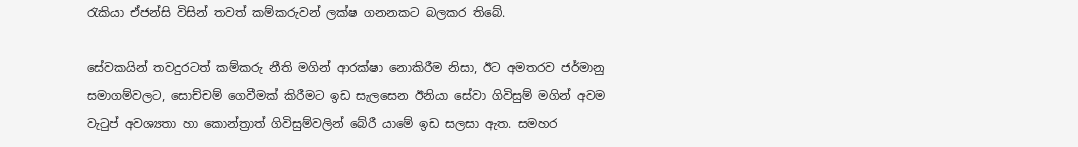රැකියා ඒජන්සි විසින් තවත් කම්කරුවන් ලක්ෂ ගනනකට බලකර තිබේ.

සේවකයින් තවදුරටත් කම්කරු නීති මගින් ආරක්ෂා නොකිරීම නිසා, ඊට අමතරව ජර්මානු සමාගම්වලට, සොච්චම් ගෙවීමක් කිරීමට ඉඩ සැලසෙන ඊනියා සේවා ගිවිසුම් මගින් අවම වැටුප් අවශ්‍යතා හා කොන්ත්‍රාත් ගිවිසුම්වලින් බේරී යාමේ ඉඩ සලසා ඇත. සමහර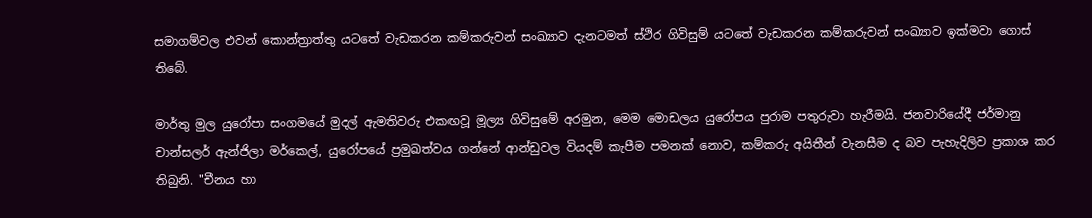සමාගම්වල එවන් කොන්ත්‍රාත්තු යටතේ වැඩකරන කම්කරුවන් සංඛ්‍යාව දැනටමත් ස්ථිර ගිවිසුම් යටතේ වැඩකරන කම්කරුවන් සංඛ්‍යාව ඉක්මවා ගොස් තිබේ.

මාර්තු මුල යුරෝපා සංගමයේ මුදල් ඇමතිවරු එකඟවූ මූල්‍ය ගිවිසුමේ අරමුන, මෙම මොඩලය යුරෝපය පුරාම පතුරුවා හැරීමයි. ජනවාරියේදී ජර්මානු චාන්සලර් ඇන්ජිලා මර්කෙල්, යුරෝපයේ ප්‍රමුඛත්වය ගන්නේ ආන්ඩුවල වියදම් කැපීම පමනක් නොව, කම්කරු අයිතීන් වැනසීම ද බව පැහැදිලිව ප්‍රකාශ කර තිබුනි. "චීනය හා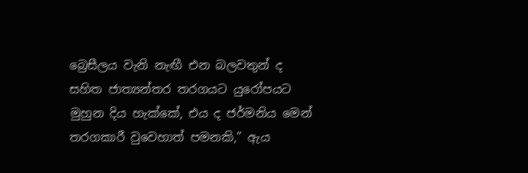බ්‍රෙසීලය වැනි නැඟී එන බලවතුන් ද සහිත ජාත්‍යන්තර තරගයට යුරෝපයට මුහුන දිය හැක්කේ, එය ද ජර්මනිය මෙන් තරගකාරී වුව‍ෙහාත් පමනකි,” ඇය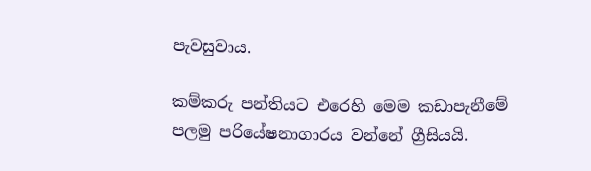පැවසුවාය.

කම්කරු පන්තියට එරෙහි මෙම කඩාපැනීමේ පලමු පරියේෂනාගාරය වන්නේ ග්‍රීසියයි.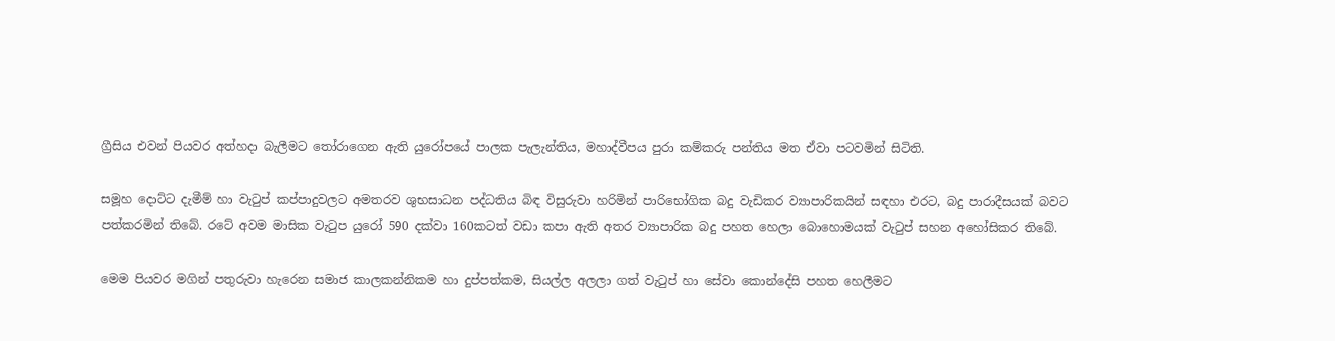ග්‍රීසිය එවන් පියවර අත්හදා බැලීමට තෝරාගෙන ඇති යුරෝපයේ පාලක පැලැන්තිය, මහාද්වීපය පුරා කම්කරු පන්තිය මත ඒවා පටවමින් සිටිති.

සමූහ දොට්ට දැමීම් හා වැටුප් කප්පාදුවලට අමතරව ශුභසාධන පද්ධතිය බිඳ විසුරුවා හරිමින් පාරිභෝගික බදු වැඩිකර ව්‍යාපාරිකයින් සඳහා එරට, බදු පාරාදීසයක් බවට පත්කරමින් තිබේ. රටේ අවම මාසික වැටුප යුරෝ 590 දක්වා 160කටත් වඩා කපා ඇති අතර ව්‍යාපාරික බදු පහත හෙලා බොහොමයක් වැටුප් සහන අහෝසිකර තිබේ.

මෙම පියවර මගින් පතුරුවා හැරෙන සමාජ කාලකන්නිකම හා දුප්පත්කම, සියල්ල අලලා ගත් වැටුප් හා සේවා කොන්දේසි පහත හෙලීමට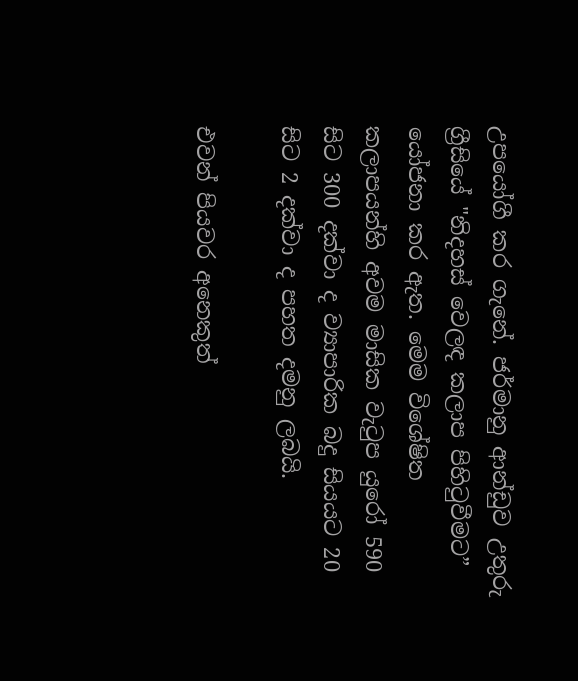උපයෝගී කර ගැනේ. ජර්මානු ආන්ඩුව උතුරු ග්‍රීසියේ "නිදහස් වෙලඳ කලාප පිහිටුවීමට” යෝජනා කර ඇත. මෙම විශේෂිත කලාපයන්හි අවම මාසික වැටුප යුරෝ 590 සිට 300 දක්වා ද ව්‍යාපාරික බදු සියයට 20 සිට 2 දක්වා ද පහත දමනු ලබයි.

එවන් පියවර අනෙකුත්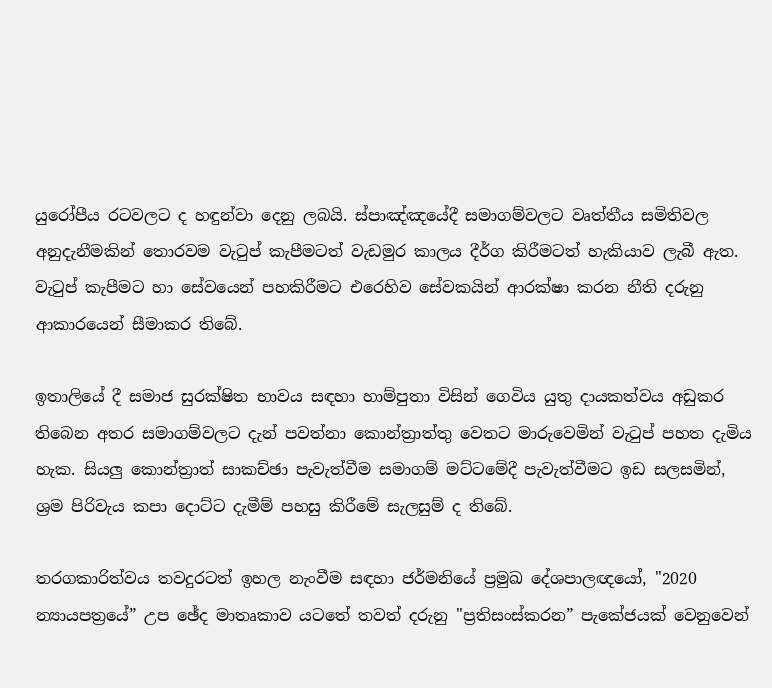යුරෝපීය රටවලට ද හඳුන්වා දෙනු ලබයි. ස්පාඤ්ඤයේදී සමාගම්වලට වෘත්තීය සමිතිවල අනුදැනීමකින් තොරවම වැටුප් කැපීමටත් වැඩමුර කාලය දීර්ග කිරීමටත් හැකියාව ලැබී ඇත. වැටුප් කැපීමට හා සේවයෙන් පහකිරීමට එරෙහිව සේවකයින් ආරක්ෂා කරන නීති දරුනු ආකාරයෙන් සීමාකර තිබේ.

ඉතාලියේ දී සමාජ සුරක්ෂිත භාවය සඳහා හාම්පුතා විසින් ගෙවිය යුතු දායකත්වය අඩුකර තිබෙන අතර සමාගම්වලට දැන් පවත්නා කොන්ත්‍රාත්තු වෙතට මාරුවෙමින් වැටුප් පහත දැමිය හැක. සියලු කොන්ත්‍රාත් සාකච්ඡා පැවැත්වීම සමාගම් මට්ටමේදී පැවැත්වීමට ඉඩ සලසමින්, ශ්‍රම පිරිවැය කපා දොට්ට දැමීම් පහසු කිරීමේ සැලසුම් ද තිබේ.

තරගකාරිත්වය තවදුරටත් ඉහල නැංවීම සඳහා ජර්මනියේ ප්‍රමුඛ දේශපාලඥ‍යෝ, "2020 න්‍යායපත්‍රයේ” උප ඡේද මාතෘකාව යටතේ තවත් දරුනු "ප්‍රතිසංස්කරන” පැකේජයක් වෙනුවෙන්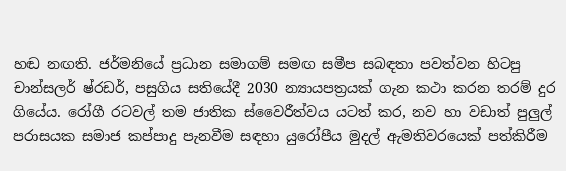හඬ නඟති. ජර්මනියේ ප්‍රධාන සමාගම් සමඟ සමීප සබඳතා පවත්වන හිටපු චාන්සලර් ෂ්රඩර්, පසුගිය සතියේදී 2030 න්‍යායපත්‍රයක් ගැන කථා කරන තරම් දුර ගියේය. රෝගී රටවල් තම ජාතික ස්වෛරීත්වය යටත් කර, නව හා වඩාත් පුලුල් පරාසයක සමාජ කප්පාදු පැනවීම සඳහා යුරෝපීය මුදල් ඇමතිවරයෙක් පත්කිරීම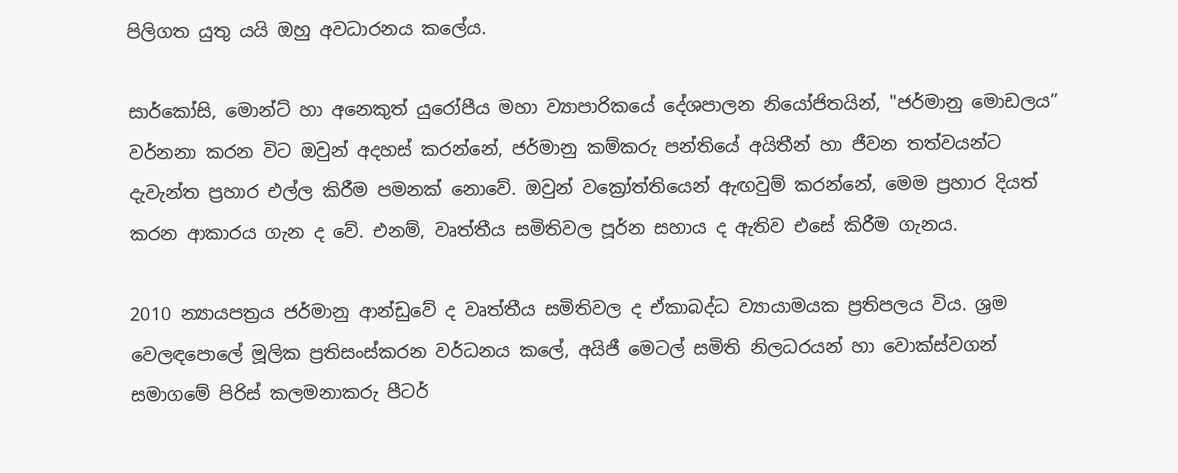පිලිගත යුතු යයි ඔහු අවධාරනය කලේය.

සාර්කෝසි, මොන්ට් හා අනෙකුත් යුරෝපීය මහා ව්‍යාපාරිකයේ දේශපාලන නියෝජිතයින්, "ජර්මානු මොඩලය” වර්නනා කරන විට ඔවුන් අදහස් කරන්නේ, ජර්මානු කම්කරු පන්තියේ අයිතීන් හා ජීවන තත්වයන්ට දැවැන්ත ප්‍රහාර එල්ල කිරීම පමනක් නොවේ. ඔවුන් වක්‍රෝත්තියෙන් ඇඟවුම් කරන්නේ, මෙම ප්‍රහාර දියත් කරන ආකාරය ගැන ද වේ. එනම්, වෘත්තීය සමිතිවල පූර්න සහාය ද ඇතිව එසේ කිරීම ගැනය.

2010 න්‍යායපත්‍රය ජර්මානු ආන්ඩුවේ ද වෘත්තීය සමිතිවල ද ඒකාබද්ධ ව්‍යායාමයක ප්‍රතිපලය විය. ශ්‍රම වෙලඳපොලේ මූලික ප්‍රතිසංස්කරන වර්ධනය කලේ, අයිජී මෙටල් සමිති නිලධරයන් හා වොක්ස්වගන් සමාගමේ පිරිස් කලමනාකරු පීටර්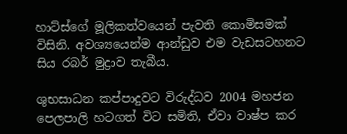හාට්ස්ගේ මූලිකත්වයෙන් පැවති කොමිසමක් විසිනි. අවශ්‍යයෙන්ම ආන්ඩුව එම වැඩසටහනට සිය රබර් මුද්‍රාව තැබීය.

ශුභසාධන කප්පාදුවට විරුද්ධව 2004 මහජන පෙලපාලි හටගත් විට සමිති, ඒවා වාෂ්ප කර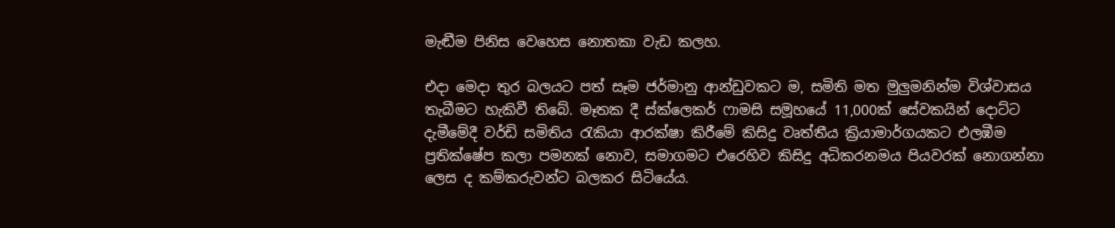මැඬීම පිනිස වෙහෙස නොතකා වැඩ කලහ.

එදා මෙදා තුර බලයට පත් සෑම ජර්මානු ආන්ඩුවකට ම, සමිති මත මුලුමනින්ම විශ්වාසය තැබීමට හැකිවී තිබේ. මෑතක දී ස්ක්ලෙකර් ෆාමසි සමූහයේ 11,000ක් සේවකයින් දොට්ට දැමීමේදී වර්ඩි සමිතිය රැකියා ආරක්ෂා කිරීමේ කිසිදු වෘත්තීය ක්‍රියාමාර්ගයකට එලඹීම ප්‍රතික්ෂේප කලා පමනක් නොව, සමාගමට එරෙහිව කිසිදු අධිකරනමය පියවරක් නොගන්නා ලෙස ද කම්කරුවන්ට බලකර සිටියේය.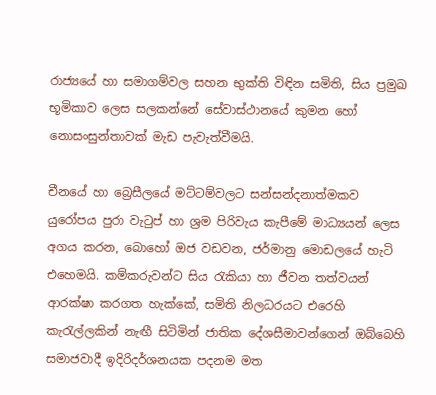රාජ්‍යයේ හා සමාගම්වල සහන භුක්ති විඳින සමිති, සිය ප්‍රමුඛ භූමිකාව ලෙස සලකන්නේ සේවාස්ථානයේ කුමන හෝ නොසංසුන්තාවක් මැඩ පැවැත්වීමයි.

චීනයේ හා බ්‍රෙසීලයේ මට්ටම්වලට සන්සන්දනාත්මකව යුරෝපය පුරා වැටුප් හා ශ්‍රම පිරිවැය කැපීමේ මාධ්‍යයන් ලෙස අගය කරන, බොහෝ ඔජ වඩවන, ජර්මානු මොඩලයේ හැටි එහෙමයි. කම්කරුවන්ට සිය රැකියා හා ජීවන තත්වයන් ආරක්ෂා කරගත හැක්කේ, සමිති නිලධරයට එරෙහි කැරැල්ලකින් නැඟී සිටිමින් ජාතික දේශසීමාවන්ගෙන් ඔබ්බෙහි සමාජවාදී ඉදිරිදර්ශනයක පදනම මත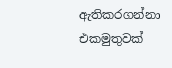ඇතිකරගන්නා එකමුතුවක්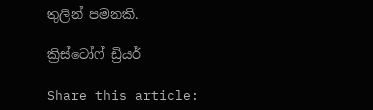තුලින් පමනකි.

ක්‍රිස්ටෝෆ් ඩ්‍රියර්

Share this article: